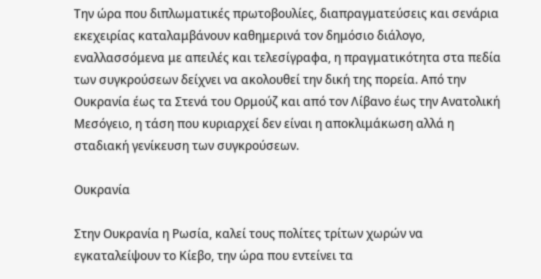Την ώρα που διπλωματικές πρωτοβουλίες, διαπραγματεύσεις και σενάρια εκεχειρίας καταλαμβάνουν καθημερινά τον δημόσιο διάλογο, εναλλασσόμενα με απειλές και τελεσίγραφα, η πραγματικότητα στα πεδία των συγκρούσεων δείχνει να ακολουθεί την δική της πορεία. Από την Ουκρανία έως τα Στενά του Ορμούζ και από τον Λίβανο έως την Ανατολική Μεσόγειο, η τάση που κυριαρχεί δεν είναι η αποκλιμάκωση αλλά η σταδιακή γενίκευση των συγκρούσεων.

Ουκρανία

Στην Ουκρανία η Ρωσία, καλεί τους πολίτες τρίτων χωρών να εγκαταλείψουν το Κίεβο, την ώρα που εντείνει τα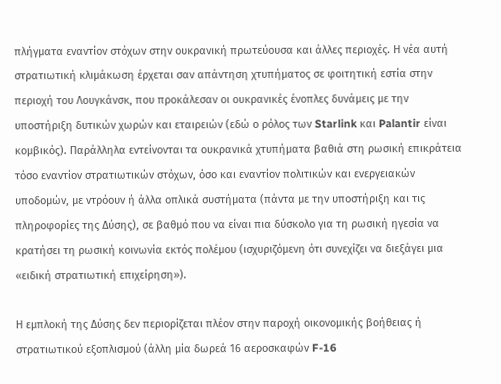πλήγματα εναντίον στόχων στην ουκρανική πρωτεύουσα και άλλες περιοχές. Η νέα αυτή στρατιωτική κλιμάκωση έρχεται σαν απάντηση χτυπήματος σε φοιτητική εστία στην περιοχή του Λουγκάνσκ, που προκάλεσαν οι ουκρανικές ένοπλες δυνάμεις με την υποστήριξη δυτικών χωρών και εταιρειών (εδώ ο ρόλος των Starlink και Palantir είναι κομβικός). Παράλληλα εντείνονται τα ουκρανικά χτυπήματα βαθιά στη ρωσική επικράτεια τόσο εναντίον στρατιωτικών στόχων, όσο και εναντίον πολιτικών και ενεργειακών υποδομών, με ντρόουν ή άλλα οπλικά συστήματα (πάντα με την υποστήριξη και τις πληροφορίες της Δύσης), σε βαθμό που να είναι πια δύσκολο για τη ρωσική ηγεσία να κρατήσει τη ρωσική κοινωνία εκτός πολέμου (ισχυριζόμενη ότι συνεχίζει να διεξάγει μια «ειδική στρατιωτική επιχείρηση»).

Η εμπλοκή της Δύσης δεν περιορίζεται πλέον στην παροχή οικονομικής βοήθειας ή στρατιωτικού εξοπλισμού (άλλη μία δωρεά 16 αεροσκαφών F-16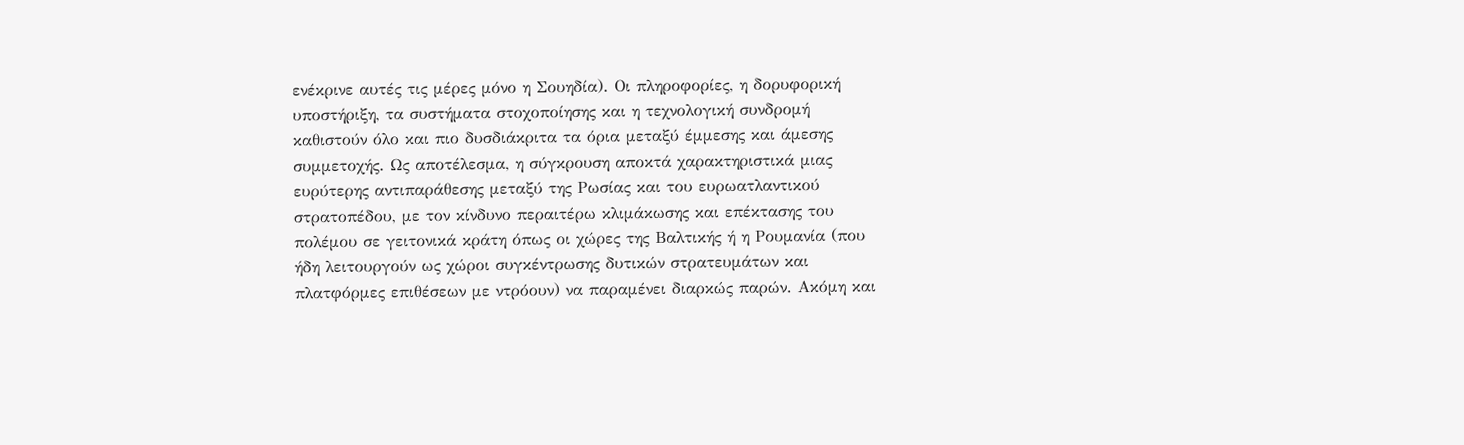ενέκρινε αυτές τις μέρες μόνο η Σουηδία). Οι πληροφορίες, η δορυφορική υποστήριξη, τα συστήματα στοχοποίησης και η τεχνολογική συνδρομή καθιστούν όλο και πιο δυσδιάκριτα τα όρια μεταξύ έμμεσης και άμεσης συμμετοχής. Ως αποτέλεσμα, η σύγκρουση αποκτά χαρακτηριστικά μιας ευρύτερης αντιπαράθεσης μεταξύ της Ρωσίας και του ευρωατλαντικού στρατοπέδου, με τον κίνδυνο περαιτέρω κλιμάκωσης και επέκτασης του πολέμου σε γειτονικά κράτη όπως οι χώρες της Βαλτικής ή η Ρουμανία (που ήδη λειτουργούν ως χώροι συγκέντρωσης δυτικών στρατευμάτων και πλατφόρμες επιθέσεων με ντρόουν) να παραμένει διαρκώς παρών. Ακόμη και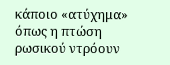κάποιο «ατύχημα» όπως η πτώση ρωσικού ντρόουν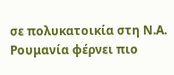σε πολυκατοικία στη Ν.Α. Ρουμανία φέρνει πιο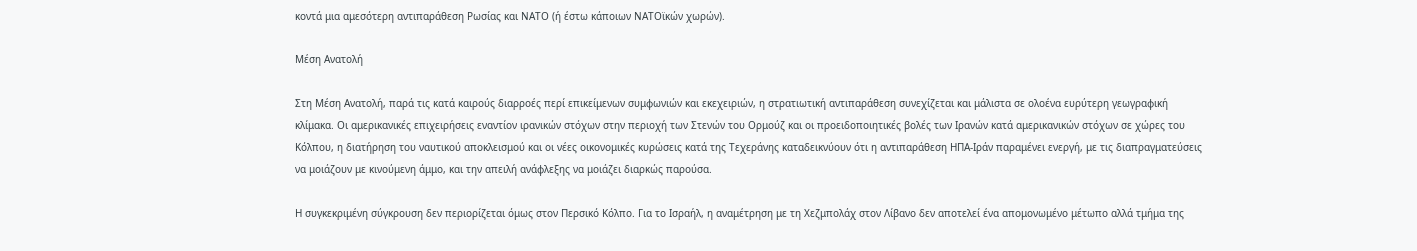κοντά μια αμεσότερη αντιπαράθεση Ρωσίας και ΝΑΤΟ (ή έστω κάποιων ΝΑΤΟϊκών χωρών).

Μέση Ανατολή

Στη Μέση Ανατολή, παρά τις κατά καιρούς διαρροές περί επικείμενων συμφωνιών και εκεχειριών, η στρατιωτική αντιπαράθεση συνεχίζεται και μάλιστα σε ολοένα ευρύτερη γεωγραφική κλίμακα. Οι αμερικανικές επιχειρήσεις εναντίον ιρανικών στόχων στην περιοχή των Στενών του Ορμούζ και οι προειδοποιητικές βολές των Ιρανών κατά αμερικανικών στόχων σε χώρες του Κόλπου, η διατήρηση του ναυτικού αποκλεισμού και οι νέες οικονομικές κυρώσεις κατά της Τεχεράνης καταδεικνύουν ότι η αντιπαράθεση ΗΠΑ-Ιράν παραμένει ενεργή, με τις διαπραγματεύσεις να μοιάζουν με κινούμενη άμμο, και την απειλή ανάφλεξης να μοιάζει διαρκώς παρούσα.

Η συγκεκριμένη σύγκρουση δεν περιορίζεται όμως στον Περσικό Κόλπο. Για το Ισραήλ, η αναμέτρηση με τη Χεζμπολάχ στον Λίβανο δεν αποτελεί ένα απομονωμένο μέτωπο αλλά τμήμα της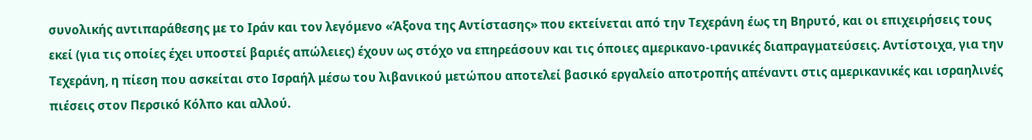συνολικής αντιπαράθεσης με το Ιράν και τον λεγόμενο «Άξονα της Αντίστασης» που εκτείνεται από την Τεχεράνη έως τη Βηρυτό, και οι επιχειρήσεις τους εκεί (για τις οποίες έχει υποστεί βαριές απώλειες) έχουν ως στόχο να επηρεάσουν και τις όποιες αμερικανο-ιρανικές διαπραγματεύσεις. Αντίστοιχα, για την Τεχεράνη, η πίεση που ασκείται στο Ισραήλ μέσω του λιβανικού μετώπου αποτελεί βασικό εργαλείο αποτροπής απέναντι στις αμερικανικές και ισραηλινές πιέσεις στον Περσικό Κόλπο και αλλού.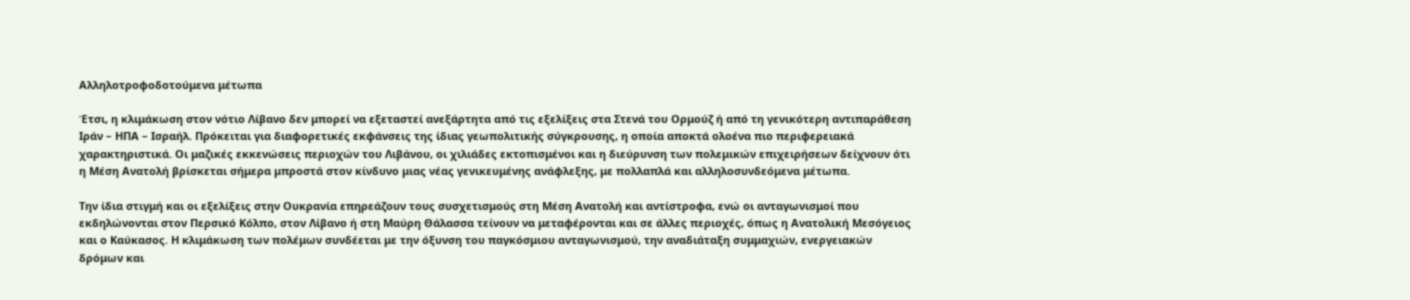Αλληλοτροφοδοτούμενα μέτωπα

Έτσι, η κλιμάκωση στον νότιο Λίβανο δεν μπορεί να εξεταστεί ανεξάρτητα από τις εξελίξεις στα Στενά του Ορμούζ ή από τη γενικότερη αντιπαράθεση Ιράν – ΗΠΑ – Ισραήλ. Πρόκειται για διαφορετικές εκφάνσεις της ίδιας γεωπολιτικής σύγκρουσης, η οποία αποκτά ολοένα πιο περιφερειακά χαρακτηριστικά. Οι μαζικές εκκενώσεις περιοχών του Λιβάνου, οι χιλιάδες εκτοπισμένοι και η διεύρυνση των πολεμικών επιχειρήσεων δείχνουν ότι η Μέση Ανατολή βρίσκεται σήμερα μπροστά στον κίνδυνο μιας νέας γενικευμένης ανάφλεξης, με πολλαπλά και αλληλοσυνδεόμενα μέτωπα.

Την ίδια στιγμή και οι εξελίξεις στην Ουκρανία επηρεάζουν τους συσχετισμούς στη Μέση Ανατολή και αντίστροφα, ενώ οι ανταγωνισμοί που εκδηλώνονται στον Περσικό Κόλπο, στον Λίβανο ή στη Μαύρη Θάλασσα τείνουν να μεταφέρονται και σε άλλες περιοχές, όπως η Ανατολική Μεσόγειος και ο Καύκασος. Η κλιμάκωση των πολέμων συνδέεται με την όξυνση του παγκόσμιου ανταγωνισμού, την αναδιάταξη συμμαχιών, ενεργειακών δρόμων και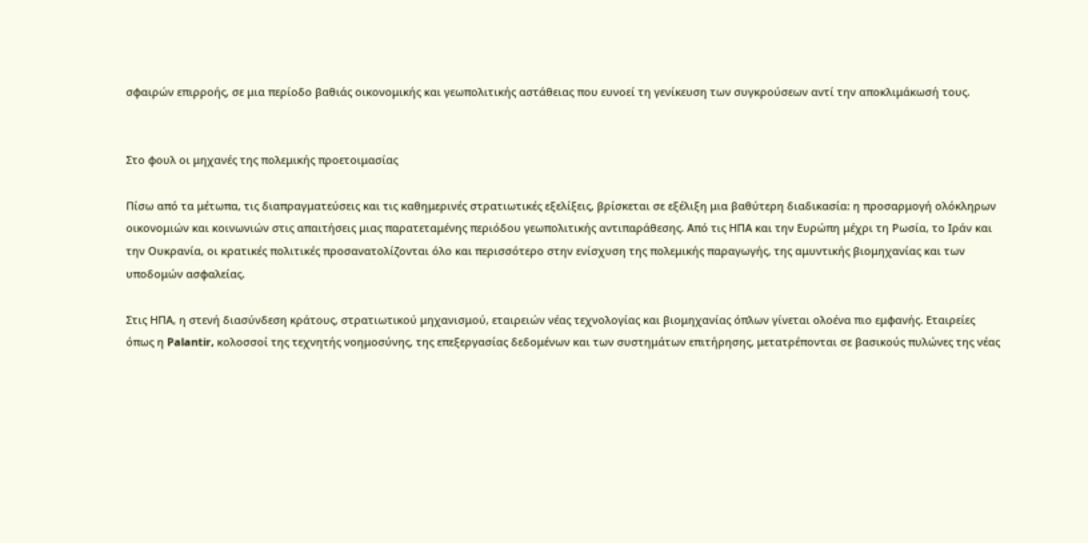σφαιρών επιρροής, σε μια περίοδο βαθιάς οικονομικής και γεωπολιτικής αστάθειας που ευνοεί τη γενίκευση των συγκρούσεων αντί την αποκλιμάκωσή τους.


Στο φουλ οι μηχανές της πολεμικής προετοιμασίας

Πίσω από τα μέτωπα, τις διαπραγματεύσεις και τις καθημερινές στρατιωτικές εξελίξεις, βρίσκεται σε εξέλιξη μια βαθύτερη διαδικασία: η προσαρμογή ολόκληρων οικονομιών και κοινωνιών στις απαιτήσεις μιας παρατεταμένης περιόδου γεωπολιτικής αντιπαράθεσης. Από τις ΗΠΑ και την Ευρώπη μέχρι τη Ρωσία, το Ιράν και την Ουκρανία, οι κρατικές πολιτικές προσανατολίζονται όλο και περισσότερο στην ενίσχυση της πολεμικής παραγωγής, της αμυντικής βιομηχανίας και των υποδομών ασφαλείας.

Στις ΗΠΑ, η στενή διασύνδεση κράτους, στρατιωτικού μηχανισμού, εταιρειών νέας τεχνολογίας και βιομηχανίας όπλων γίνεται ολοένα πιο εμφανής. Εταιρείες όπως η Palantir, κολοσσοί της τεχνητής νοημοσύνης, της επεξεργασίας δεδομένων και των συστημάτων επιτήρησης, μετατρέπονται σε βασικούς πυλώνες της νέας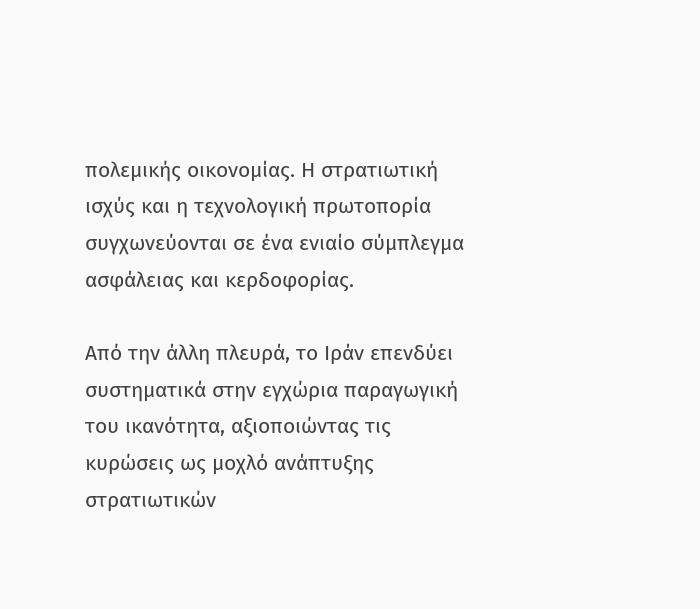πολεμικής οικονομίας. Η στρατιωτική ισχύς και η τεχνολογική πρωτοπορία συγχωνεύονται σε ένα ενιαίο σύμπλεγμα ασφάλειας και κερδοφορίας.

Από την άλλη πλευρά, το Ιράν επενδύει συστηματικά στην εγχώρια παραγωγική του ικανότητα, αξιοποιώντας τις κυρώσεις ως μοχλό ανάπτυξης στρατιωτικών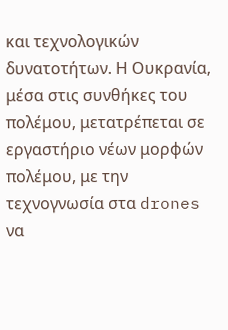και τεχνολογικών δυνατοτήτων. Η Ουκρανία, μέσα στις συνθήκες του πολέμου, μετατρέπεται σε εργαστήριο νέων μορφών πολέμου, με την τεχνογνωσία στα drones να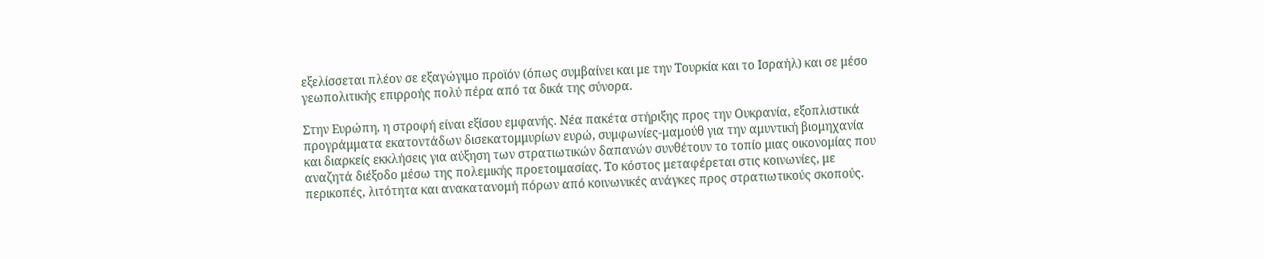εξελίσσεται πλέον σε εξαγώγιμο προϊόν (όπως συμβαίνει και με την Τουρκία και το Ισραήλ) και σε μέσο γεωπολιτικής επιρροής πολύ πέρα από τα δικά της σύνορα.

Στην Ευρώπη, η στροφή είναι εξίσου εμφανής. Νέα πακέτα στήριξης προς την Ουκρανία, εξοπλιστικά προγράμματα εκατοντάδων δισεκατομμυρίων ευρώ, συμφωνίες-μαμούθ για την αμυντική βιομηχανία και διαρκείς εκκλήσεις για αύξηση των στρατιωτικών δαπανών συνθέτουν το τοπίο μιας οικονομίας που αναζητά διέξοδο μέσω της πολεμικής προετοιμασίας. Το κόστος μεταφέρεται στις κοινωνίες, με περικοπές, λιτότητα και ανακατανομή πόρων από κοινωνικές ανάγκες προς στρατιωτικούς σκοπούς.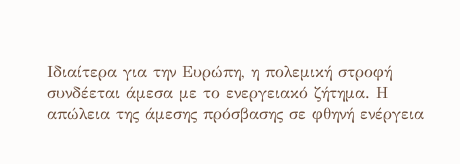Ιδιαίτερα για την Ευρώπη, η πολεμική στροφή συνδέεται άμεσα με το ενεργειακό ζήτημα. Η απώλεια της άμεσης πρόσβασης σε φθηνή ενέργεια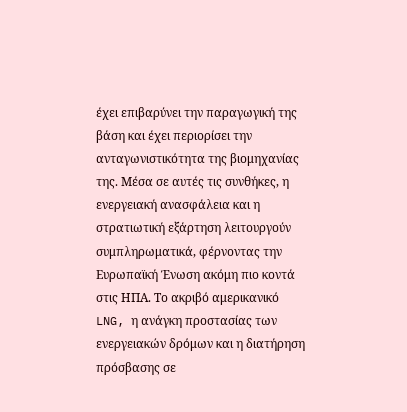έχει επιβαρύνει την παραγωγική της βάση και έχει περιορίσει την ανταγωνιστικότητα της βιομηχανίας της. Μέσα σε αυτές τις συνθήκες, η ενεργειακή ανασφάλεια και η στρατιωτική εξάρτηση λειτουργούν συμπληρωματικά, φέρνοντας την Ευρωπαϊκή Ένωση ακόμη πιο κοντά στις ΗΠΑ. Το ακριβό αμερικανικό LNG, η ανάγκη προστασίας των ενεργειακών δρόμων και η διατήρηση πρόσβασης σε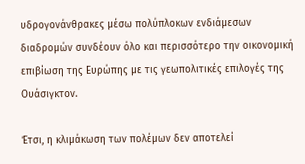υδρογονάνθρακες μέσω πολύπλοκων ενδιάμεσων διαδρομών συνδέουν όλο και περισσότερο την οικονομική επιβίωση της Ευρώπης με τις γεωπολιτικές επιλογές της Ουάσιγκτον.

Έτσι, η κλιμάκωση των πολέμων δεν αποτελεί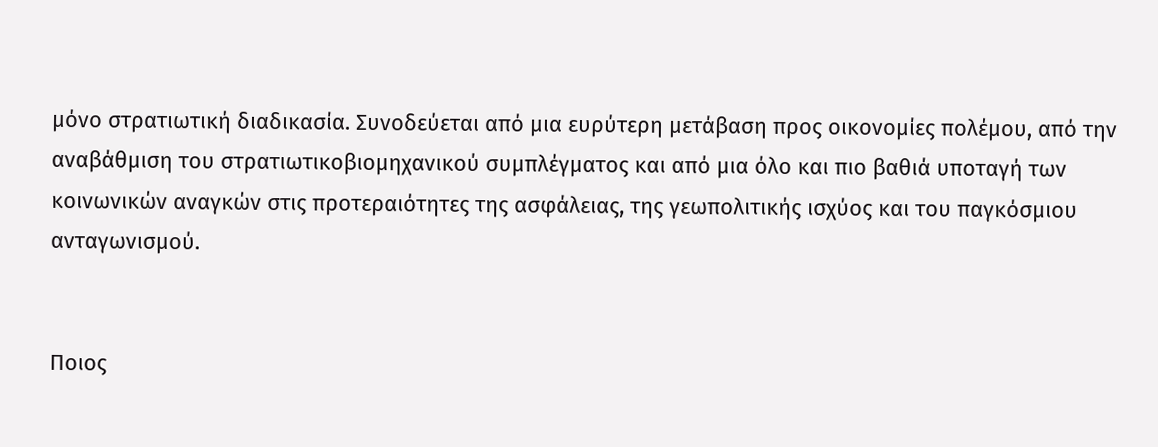μόνο στρατιωτική διαδικασία. Συνοδεύεται από μια ευρύτερη μετάβαση προς οικονομίες πολέμου, από την αναβάθμιση του στρατιωτικοβιομηχανικού συμπλέγματος και από μια όλο και πιο βαθιά υποταγή των κοινωνικών αναγκών στις προτεραιότητες της ασφάλειας, της γεωπολιτικής ισχύος και του παγκόσμιου ανταγωνισμού.


Ποιος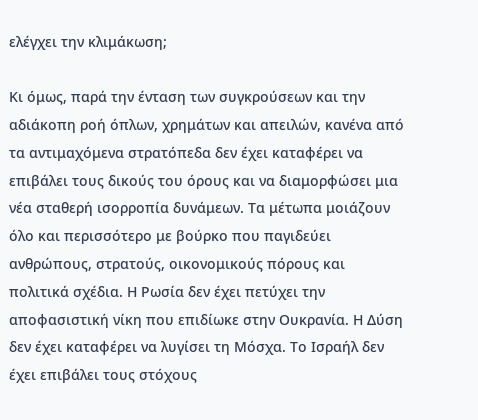ελέγχει την κλιμάκωση;

Κι όμως, παρά την ένταση των συγκρούσεων και την αδιάκοπη ροή όπλων, χρημάτων και απειλών, κανένα από τα αντιμαχόμενα στρατόπεδα δεν έχει καταφέρει να επιβάλει τους δικούς του όρους και να διαμορφώσει μια νέα σταθερή ισορροπία δυνάμεων. Τα μέτωπα μοιάζουν όλο και περισσότερο με βούρκο που παγιδεύει ανθρώπους, στρατούς, οικονομικούς πόρους και πολιτικά σχέδια. Η Ρωσία δεν έχει πετύχει την αποφασιστική νίκη που επιδίωκε στην Ουκρανία. Η Δύση δεν έχει καταφέρει να λυγίσει τη Μόσχα. Το Ισραήλ δεν έχει επιβάλει τους στόχους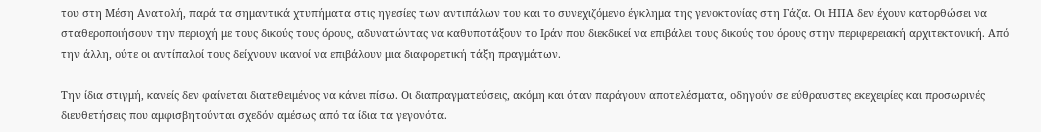του στη Μέση Ανατολή, παρά τα σημαντικά χτυπήματα στις ηγεσίες των αντιπάλων του και το συνεχιζόμενο έγκλημα της γενοκτονίας στη Γάζα. Οι ΗΠΑ δεν έχουν κατορθώσει να σταθεροποιήσουν την περιοχή με τους δικούς τους όρους, αδυνατώντας να καθυποτάξουν το Ιράν που διεκδικεί να επιβάλει τους δικούς του όρους στην περιφερειακή αρχιτεκτονική. Από την άλλη, ούτε οι αντίπαλοί τους δείχνουν ικανοί να επιβάλουν μια διαφορετική τάξη πραγμάτων.

Την ίδια στιγμή, κανείς δεν φαίνεται διατεθειμένος να κάνει πίσω. Οι διαπραγματεύσεις, ακόμη και όταν παράγουν αποτελέσματα, οδηγούν σε εύθραυστες εκεχειρίες και προσωρινές διευθετήσεις που αμφισβητούνται σχεδόν αμέσως από τα ίδια τα γεγονότα.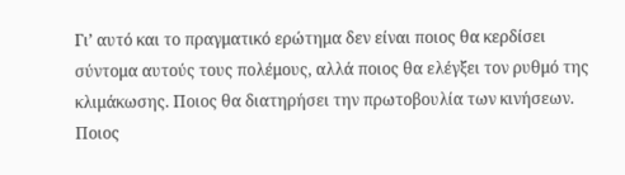Γι’ αυτό και το πραγματικό ερώτημα δεν είναι ποιος θα κερδίσει σύντομα αυτούς τους πολέμους, αλλά ποιος θα ελέγξει τον ρυθμό της κλιμάκωσης. Ποιος θα διατηρήσει την πρωτοβουλία των κινήσεων. Ποιος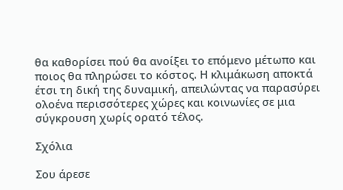θα καθορίσει πού θα ανοίξει το επόμενο μέτωπο και ποιος θα πληρώσει το κόστος. Η κλιμάκωση αποκτά έτσι τη δική της δυναμική, απειλώντας να παρασύρει ολοένα περισσότερες χώρες και κοινωνίες σε μια σύγκρουση χωρίς ορατό τέλος.

Σχόλια

Σου άρεσε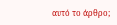αυτό το άρθρο;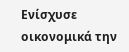Ενίσχυσε οικονομικά την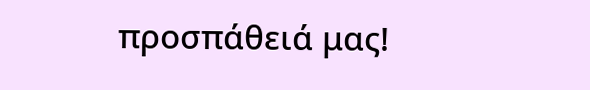προσπάθειά μας!